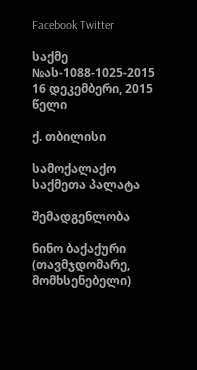Facebook Twitter

საქმე №ას-1088-1025-2015 16 დეკემბერი, 2015 წელი

ქ. თბილისი

სამოქალაქო საქმეთა პალატა

შემადგენლობა

ნინო ბაქაქური (თავმჯდომარე, მომხსენებელი)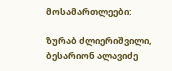მოსამართლეები:

ზურაბ ძლიერიშვილი, ბესარიონ ალავიძე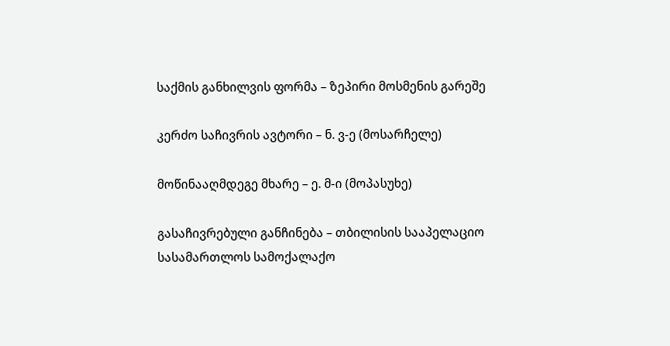საქმის განხილვის ფორმა – ზეპირი მოსმენის გარეშე

კერძო საჩივრის ავტორი – ნ. ვ-ე (მოსარჩელე)

მოწინააღმდეგე მხარე – ე. მ-ი (მოპასუხე)

გასაჩივრებული განჩინება – თბილისის სააპელაციო სასამართლოს სამოქალაქო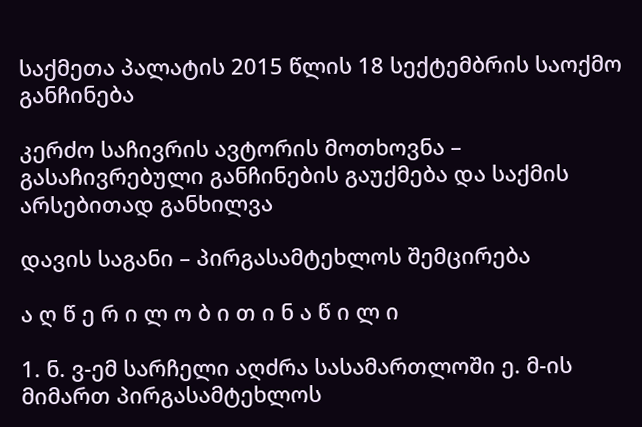საქმეთა პალატის 2015 წლის 18 სექტემბრის საოქმო განჩინება

კერძო საჩივრის ავტორის მოთხოვნა – გასაჩივრებული განჩინების გაუქმება და საქმის არსებითად განხილვა

დავის საგანი – პირგასამტეხლოს შემცირება

ა ღ წ ე რ ი ლ ო ბ ი თ ი ნ ა წ ი ლ ი

1. ნ. ვ-ემ სარჩელი აღძრა სასამართლოში ე. მ-ის მიმართ პირგასამტეხლოს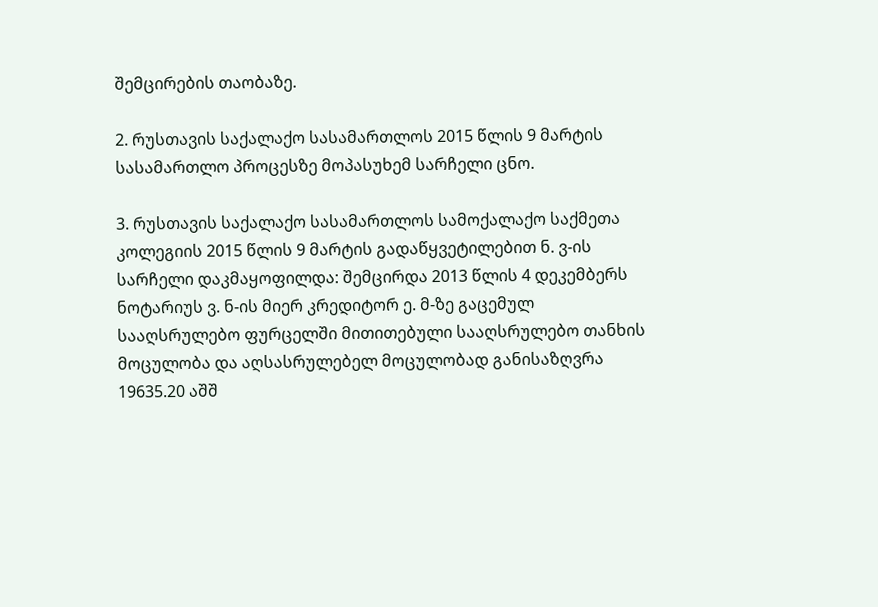შემცირების თაობაზე.

2. რუსთავის საქალაქო სასამართლოს 2015 წლის 9 მარტის სასამართლო პროცესზე მოპასუხემ სარჩელი ცნო.

3. რუსთავის საქალაქო სასამართლოს სამოქალაქო საქმეთა კოლეგიის 2015 წლის 9 მარტის გადაწყვეტილებით ნ. ვ-ის სარჩელი დაკმაყოფილდა: შემცირდა 2013 წლის 4 დეკემბერს ნოტარიუს ვ. ნ-ის მიერ კრედიტორ ე. მ-ზე გაცემულ სააღსრულებო ფურცელში მითითებული სააღსრულებო თანხის მოცულობა და აღსასრულებელ მოცულობად განისაზღვრა 19635.20 აშშ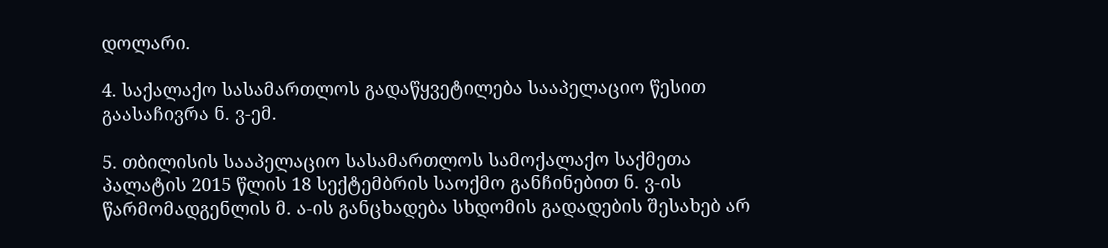დოლარი.

4. საქალაქო სასამართლოს გადაწყვეტილება სააპელაციო წესით გაასაჩივრა ნ. ვ-ემ.

5. თბილისის სააპელაციო სასამართლოს სამოქალაქო საქმეთა პალატის 2015 წლის 18 სექტემბრის საოქმო განჩინებით ნ. ვ-ის წარმომადგენლის მ. ა-ის განცხადება სხდომის გადადების შესახებ არ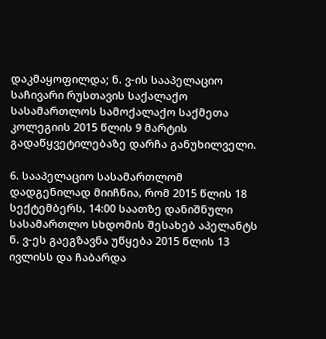დაკმაყოფილდა; ნ. ვ-ის სააპელაციო საჩივარი რუსთავის საქალაქო სასამართლოს სამოქალაქო საქმეთა კოლეგიის 2015 წლის 9 მარტის გადაწყვეტილებაზე დარჩა განუხილველი.

6. სააპელაციო სასამართლომ დადგენილად მიიჩნია, რომ 2015 წლის 18 სექტემბერს, 14:00 საათზე დანიშნული სასამართლო სხდომის შესახებ აპელანტს ნ. ვ-ეს გაეგზავნა უწყება 2015 წლის 13 ივლისს და ჩაბარდა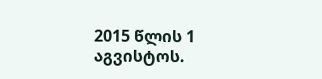2015 წლის 1 აგვისტოს.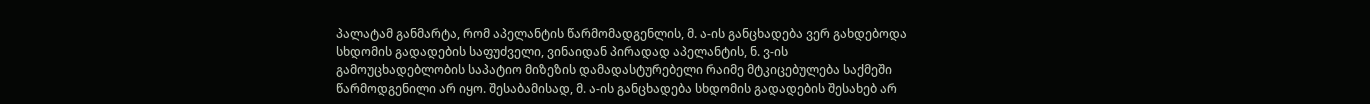პალატამ განმარტა, რომ აპელანტის წარმომადგენლის, მ. ა-ის განცხადება ვერ გახდებოდა სხდომის გადადების საფუძველი, ვინაიდან პირადად აპელანტის, ნ. ვ-ის გამოუცხადებლობის საპატიო მიზეზის დამადასტურებელი რაიმე მტკიცებულება საქმეში წარმოდგენილი არ იყო. შესაბამისად, მ. ა-ის განცხადება სხდომის გადადების შესახებ არ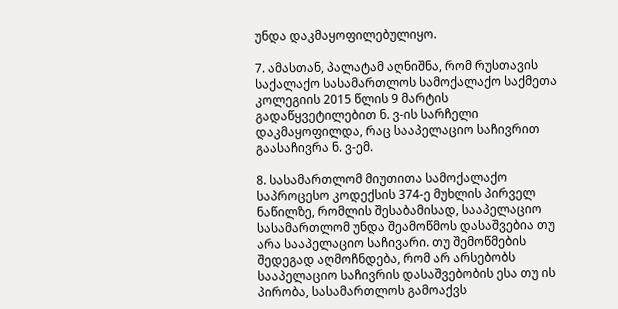უნდა დაკმაყოფილებულიყო.

7. ამასთან, პალატამ აღნიშნა, რომ რუსთავის საქალაქო სასამართლოს სამოქალაქო საქმეთა კოლეგიის 2015 წლის 9 მარტის გადაწყვეტილებით ნ. ვ-ის სარჩელი დაკმაყოფილდა, რაც სააპელაციო საჩივრით გაასაჩივრა ნ. ვ-ემ.

8. სასამართლომ მიუთითა სამოქალაქო საპროცესო კოდექსის 374-ე მუხლის პირველ ნაწილზე, რომლის შესაბამისად, სააპელაციო სასამართლომ უნდა შეამოწმოს დასაშვებია თუ არა სააპელაციო საჩივარი. თუ შემოწმების შედეგად აღმოჩნდება, რომ არ არსებობს სააპელაციო საჩივრის დასაშვებობის ესა თუ ის პირობა, სასამართლოს გამოაქვს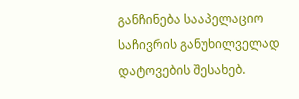განჩინება სააპელაციო საჩივრის განუხილველად დატოვების შესახებ.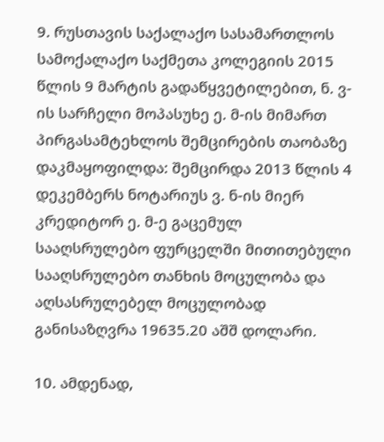9. რუსთავის საქალაქო სასამართლოს სამოქალაქო საქმეთა კოლეგიის 2015 წლის 9 მარტის გადაწყვეტილებით, ნ. ვ-ის სარჩელი მოპასუხე ე. მ-ის მიმართ პირგასამტეხლოს შემცირების თაობაზე დაკმაყოფილდა: შემცირდა 2013 წლის 4 დეკემბერს ნოტარიუს ვ. ნ-ის მიერ კრედიტორ ე. მ-ე გაცემულ სააღსრულებო ფურცელში მითითებული სააღსრულებო თანხის მოცულობა და აღსასრულებელ მოცულობად განისაზღვრა 19635.20 აშშ დოლარი.

10. ამდენად,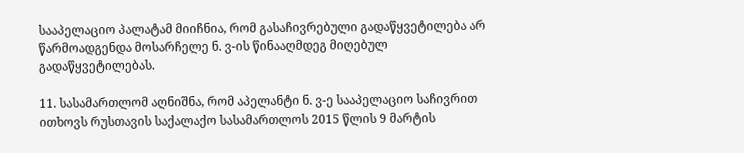სააპელაციო პალატამ მიიჩნია, რომ გასაჩივრებული გადაწყვეტილება არ წარმოადგენდა მოსარჩელე ნ. ვ-ის წინააღმდეგ მიღებულ გადაწყვეტილებას.

11. სასამართლომ აღნიშნა, რომ აპელანტი ნ. ვ-ე სააპელაციო საჩივრით ითხოვს რუსთავის საქალაქო სასამართლოს 2015 წლის 9 მარტის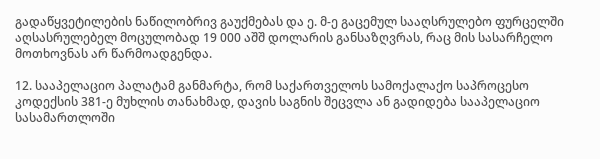გადაწყვეტილების ნაწილობრივ გაუქმებას და ე. მ-ე გაცემულ სააღსრულებო ფურცელში აღსასრულებელ მოცულობად 19 000 აშშ დოლარის განსაზღვრას, რაც მის სასარჩელო მოთხოვნას არ წარმოადგენდა.

12. სააპელაციო პალატამ განმარტა, რომ საქართველოს სამოქალაქო საპროცესო კოდექსის 381-ე მუხლის თანახმად, დავის საგნის შეცვლა ან გადიდება სააპელაციო სასამართლოში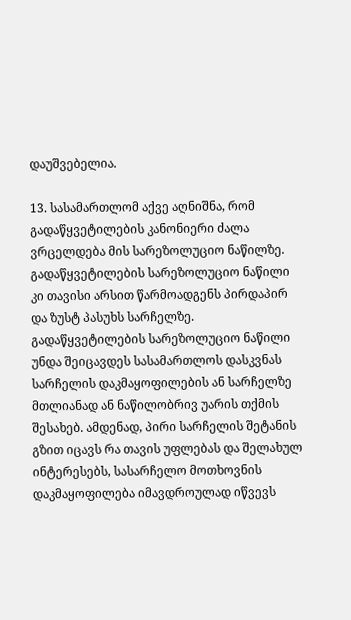დაუშვებელია.

13. სასამართლომ აქვე აღნიშნა, რომ გადაწყვეტილების კანონიერი ძალა ვრცელდება მის სარეზოლუციო ნაწილზე. გადაწყვეტილების სარეზოლუციო ნაწილი კი თავისი არსით წარმოადგენს პირდაპირ და ზუსტ პასუხს სარჩელზე. გადაწყვეტილების სარეზოლუციო ნაწილი უნდა შეიცავდეს სასამართლოს დასკვნას სარჩელის დაკმაყოფილების ან სარჩელზე მთლიანად ან ნაწილობრივ უარის თქმის შესახებ. ამდენად, პირი სარჩელის შეტანის გზით იცავს რა თავის უფლებას და შელახულ ინტერესებს, სასარჩელო მოთხოვნის დაკმაყოფილება იმავდროულად იწვევს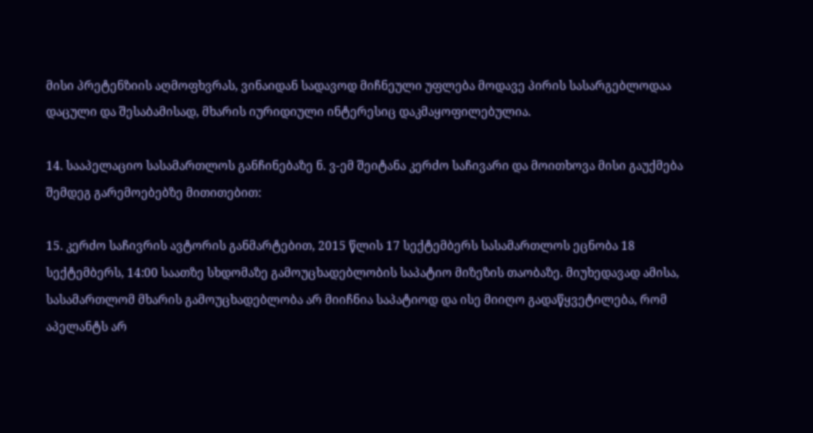მისი პრეტენზიის აღმოფხვრას, ვინაიდან სადავოდ მიჩნეული უფლება მოდავე პირის სასარგებლოდაა დაცული და შესაბამისად, მხარის იურიდიული ინტერესიც დაკმაყოფილებულია.

14. სააპელაციო სასამართლოს განჩინებაზე ნ. ვ-ემ შეიტანა კერძო საჩივარი და მოითხოვა მისი გაუქმება შემდეგ გარემოებებზე მითითებით:

15. კერძო საჩივრის ავტორის განმარტებით, 2015 წლის 17 სექტემბერს სასამართლოს ეცნობა 18 სექტემბერს, 14:00 საათზე სხდომაზე გამოუცხადებლობის საპატიო მიზეზის თაობაზე. მიუხედავად ამისა, სასამართლომ მხარის გამოუცხადებლობა არ მიიჩნია საპატიოდ და ისე მიიღო გადაწყვეტილება, რომ აპელანტს არ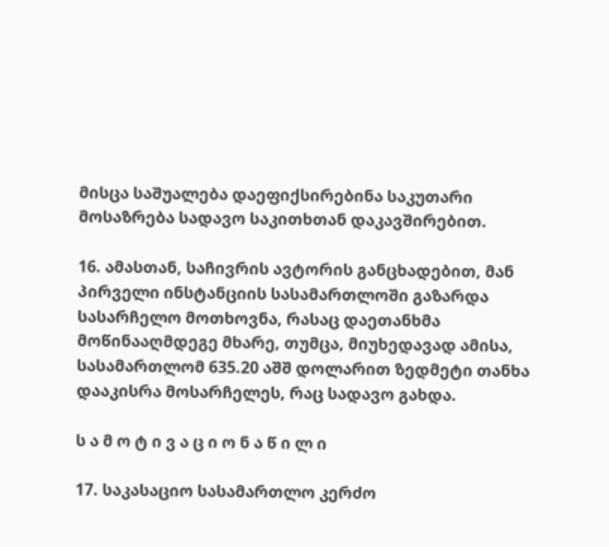მისცა საშუალება დაეფიქსირებინა საკუთარი მოსაზრება სადავო საკითხთან დაკავშირებით.

16. ამასთან, საჩივრის ავტორის განცხადებით, მან პირველი ინსტანციის სასამართლოში გაზარდა სასარჩელო მოთხოვნა, რასაც დაეთანხმა მოწინააღმდეგე მხარე, თუმცა, მიუხედავად ამისა, სასამართლომ 635.20 აშშ დოლარით ზედმეტი თანხა დააკისრა მოსარჩელეს, რაც სადავო გახდა.

ს ა მ ო ტ ი ვ ა ც ი ო ნ ა წ ი ლ ი

17. საკასაციო სასამართლო კერძო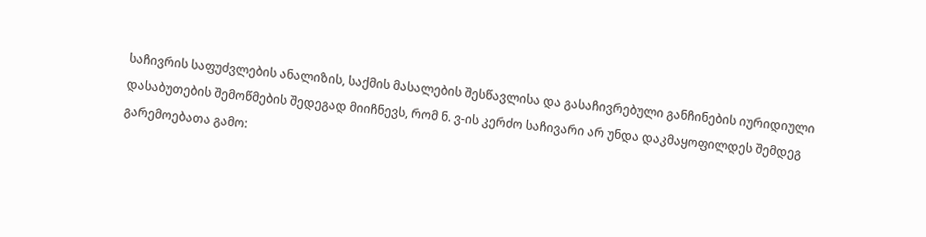საჩივრის საფუძვლების ანალიზის, საქმის მასალების შესწავლისა და გასაჩივრებული განჩინების იურიდიული დასაბუთების შემოწმების შედეგად მიიჩნევს, რომ ნ. ვ-ის კერძო საჩივარი არ უნდა დაკმაყოფილდეს შემდეგ გარემოებათა გამო: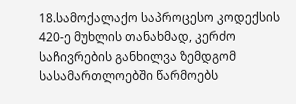18.სამოქალაქო საპროცესო კოდექსის 420-ე მუხლის თანახმად, კერძო საჩივრების განხილვა ზემდგომ სასამართლოებში წარმოებს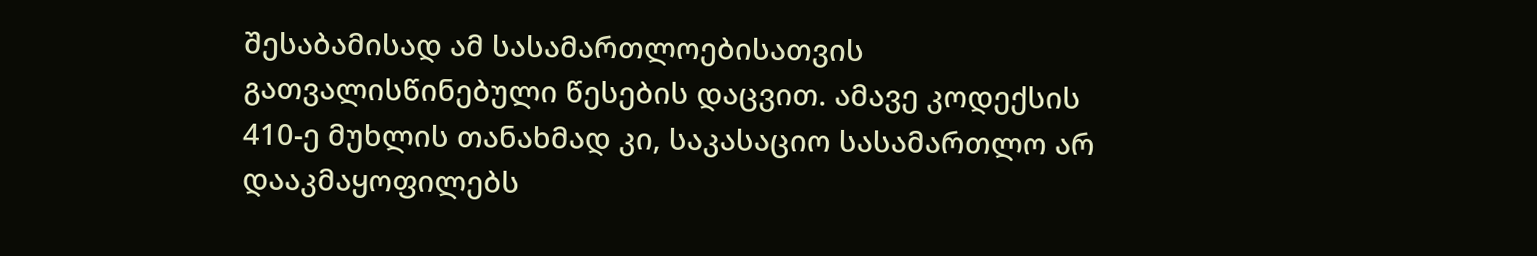შესაბამისად ამ სასამართლოებისათვის გათვალისწინებული წესების დაცვით. ამავე კოდექსის 410-ე მუხლის თანახმად კი, საკასაციო სასამართლო არ დააკმაყოფილებს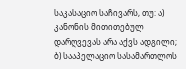საკასაციო საჩივარს, თუ: ა) კანონის მითითებულ დარღვევას არა აქვს ადგილი; ბ) სააპელაციო სასამართლოს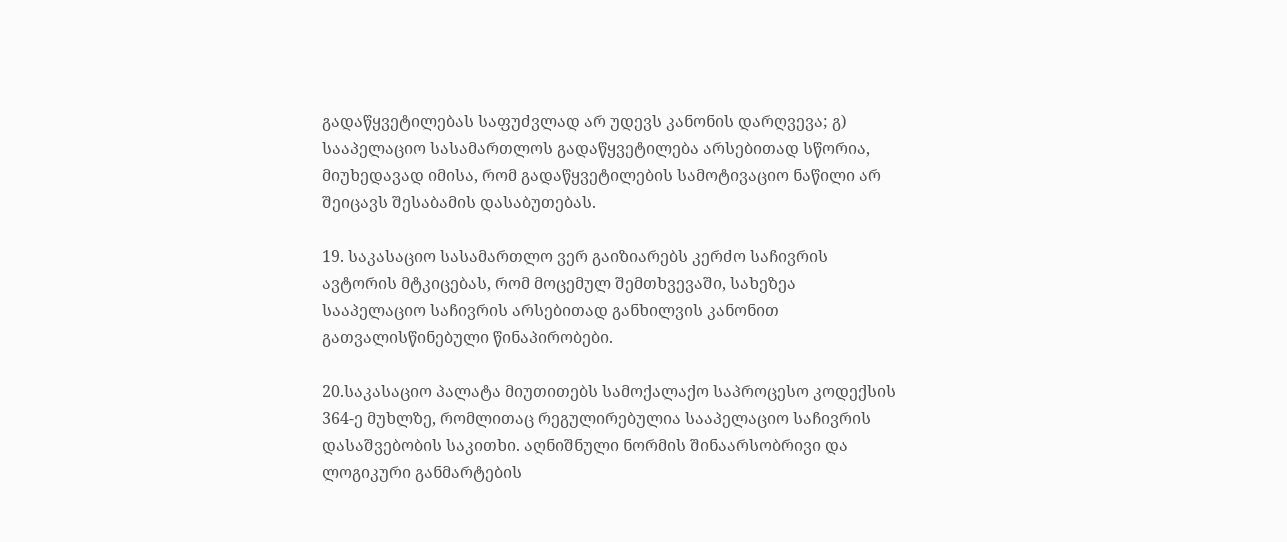გადაწყვეტილებას საფუძვლად არ უდევს კანონის დარღვევა; გ) სააპელაციო სასამართლოს გადაწყვეტილება არსებითად სწორია, მიუხედავად იმისა, რომ გადაწყვეტილების სამოტივაციო ნაწილი არ შეიცავს შესაბამის დასაბუთებას.

19. საკასაციო სასამართლო ვერ გაიზიარებს კერძო საჩივრის ავტორის მტკიცებას, რომ მოცემულ შემთხვევაში, სახეზეა სააპელაციო საჩივრის არსებითად განხილვის კანონით გათვალისწინებული წინაპირობები.

20.საკასაციო პალატა მიუთითებს სამოქალაქო საპროცესო კოდექსის 364-ე მუხლზე, რომლითაც რეგულირებულია სააპელაციო საჩივრის დასაშვებობის საკითხი. აღნიშნული ნორმის შინაარსობრივი და ლოგიკური განმარტების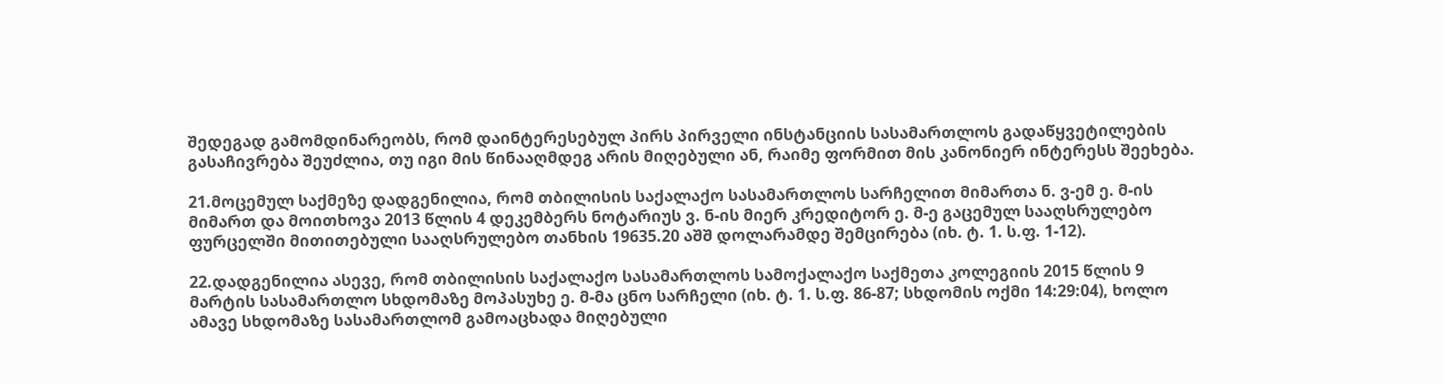შედეგად გამომდინარეობს, რომ დაინტერესებულ პირს პირველი ინსტანციის სასამართლოს გადაწყვეტილების გასაჩივრება შეუძლია, თუ იგი მის წინააღმდეგ არის მიღებული ან, რაიმე ფორმით მის კანონიერ ინტერესს შეეხება.

21.მოცემულ საქმეზე დადგენილია, რომ თბილისის საქალაქო სასამართლოს სარჩელით მიმართა ნ. ვ-ემ ე. მ-ის მიმართ და მოითხოვა 2013 წლის 4 დეკემბერს ნოტარიუს ვ. ნ-ის მიერ კრედიტორ ე. მ-ე გაცემულ სააღსრულებო ფურცელში მითითებული სააღსრულებო თანხის 19635.20 აშშ დოლარამდე შემცირება (იხ. ტ. 1. ს.ფ. 1-12).

22.დადგენილია ასევე, რომ თბილისის საქალაქო სასამართლოს სამოქალაქო საქმეთა კოლეგიის 2015 წლის 9 მარტის სასამართლო სხდომაზე მოპასუხე ე. მ-მა ცნო სარჩელი (იხ. ტ. 1. ს.ფ. 86-87; სხდომის ოქმი 14:29:04), ხოლო ამავე სხდომაზე სასამართლომ გამოაცხადა მიღებული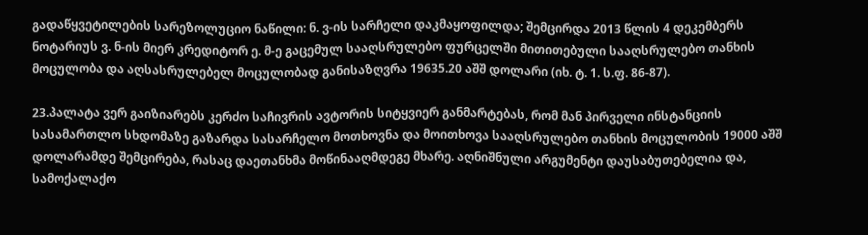გადაწყვეტილების სარეზოლუციო ნაწილი: ნ. ვ-ის სარჩელი დაკმაყოფილდა; შემცირდა 2013 წლის 4 დეკემბერს ნოტარიუს ვ. ნ-ის მიერ კრედიტორ ე. მ-ე გაცემულ სააღსრულებო ფურცელში მითითებული სააღსრულებო თანხის მოცულობა და აღსასრულებელ მოცულობად განისაზღვრა 19635.20 აშშ დოლარი (იხ. ტ. 1. ს.ფ. 86-87).

23.პალატა ვერ გაიზიარებს კერძო საჩივრის ავტორის სიტყვიერ განმარტებას, რომ მან პირველი ინსტანციის სასამართლო სხდომაზე გაზარდა სასარჩელო მოთხოვნა და მოითხოვა სააღსრულებო თანხის მოცულობის 19000 აშშ დოლარამდე შემცირება, რასაც დაეთანხმა მოწინააღმდეგე მხარე. აღნიშნული არგუმენტი დაუსაბუთებელია და, სამოქალაქო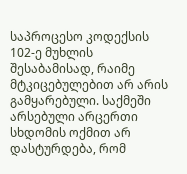საპროცესო კოდექსის 102-ე მუხლის შესაბამისად, რაიმე მტკიცებულებით არ არის გამყარებული. საქმეში არსებული არცერთი სხდომის ოქმით არ დასტურდება, რომ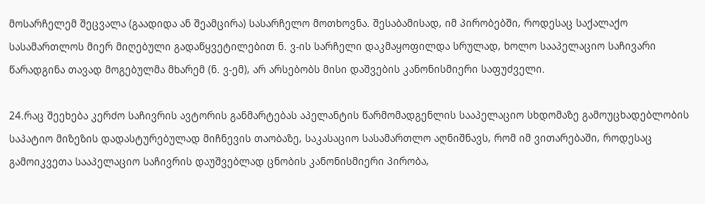მოსარჩელემ შეცვალა (გაადიდა ან შეამცირა) სასარჩელო მოთხოვნა. შესაბამისად, იმ პირობებში, როდესაც საქალაქო სასამართლოს მიერ მიღებული გადაწყვეტილებით ნ. ვ-ის სარჩელი დაკმაყოფილდა სრულად, ხოლო სააპელაციო საჩივარი წარადგინა თავად მოგებულმა მხარემ (ნ. ვ-ემ), არ არსებობს მისი დაშვების კანონისმიერი საფუძველი.

24.რაც შეეხება კერძო საჩივრის ავტორის განმარტებას აპელანტის წარმომადგენლის სააპელაციო სხდომაზე გამოუცხადებლობის საპატიო მიზეზის დადასტურებულად მიჩნევის თაობაზე, საკასაციო სასამართლო აღნიშნავს, რომ იმ ვითარებაში, როდესაც გამოიკვეთა სააპელაციო საჩივრის დაუშვებლად ცნობის კანონისმიერი პირობა,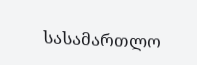სასამართლო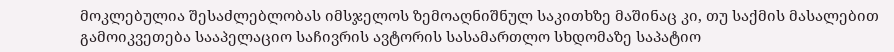მოკლებულია შესაძლებლობას იმსჯელოს ზემოაღნიშნულ საკითხზე მაშინაც კი, თუ საქმის მასალებით გამოიკვეთება სააპელაციო საჩივრის ავტორის სასამართლო სხდომაზე საპატიო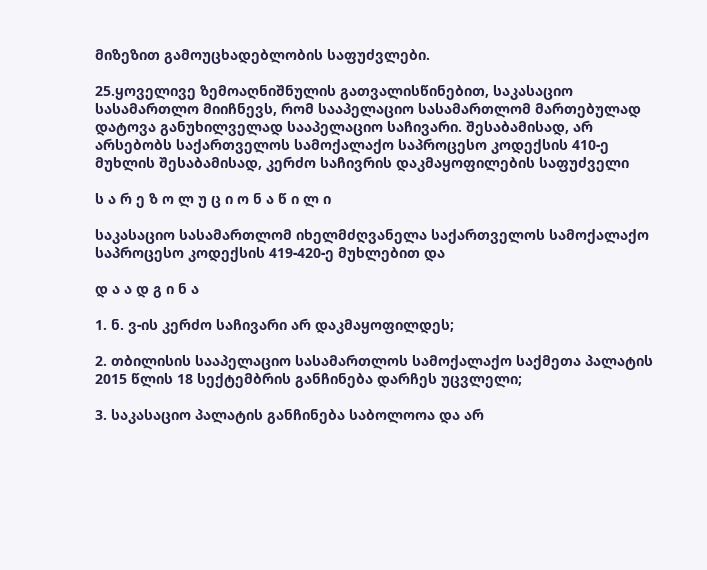მიზეზით გამოუცხადებლობის საფუძვლები.

25.ყოველივე ზემოაღნიშნულის გათვალისწინებით, საკასაციო სასამართლო მიიჩნევს, რომ სააპელაციო სასამართლომ მართებულად დატოვა განუხილველად სააპელაციო საჩივარი. შესაბამისად, არ არსებობს საქართველოს სამოქალაქო საპროცესო კოდექსის 410-ე მუხლის შესაბამისად, კერძო საჩივრის დაკმაყოფილების საფუძველი

ს ა რ ე ზ ო ლ უ ც ი ო ნ ა წ ი ლ ი

საკასაციო სასამართლომ იხელმძღვანელა საქართველოს სამოქალაქო საპროცესო კოდექსის 419-420-ე მუხლებით და

დ ა ა დ გ ი ნ ა

1. ნ. ვ-ის კერძო საჩივარი არ დაკმაყოფილდეს;

2. თბილისის სააპელაციო სასამართლოს სამოქალაქო საქმეთა პალატის 2015 წლის 18 სექტემბრის განჩინება დარჩეს უცვლელი;

3. საკასაციო პალატის განჩინება საბოლოოა და არ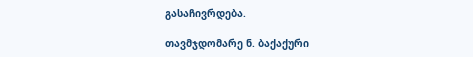გასაჩივრდება.

თავმჯდომარე ნ. ბაქაქური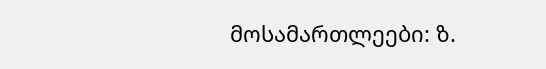მოსამართლეები: ზ.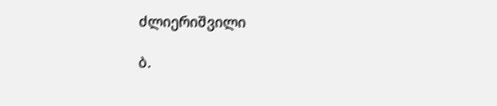ძლიერიშვილი

ბ.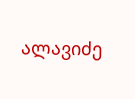ალავიძე